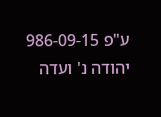ע"פ 986-09-15 יהודה נ' ועדה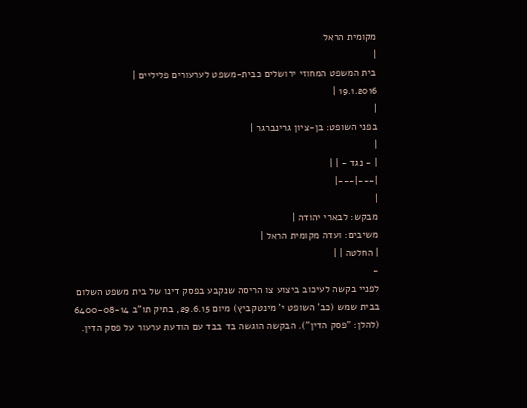מקומית הראל
|
בית המשפט המחוזי ירושלים כבית-משפט לערעורים פליליים |
19.1.2016 |
|
בפני השופט: בן-ציון גרינברגר |
|
| - נגד - | |
|---|---|
|
מבקש: לבארי יהודה |
משיבים: ועדה מקומית הראל |
| החלטה | |
-
לפניי בקשה לעיכוב ביצוע צו הריסה שנקבע בפסק דינו של בית משפט השלום בבית שמש (כב' השופט י' מינטקביץ) מיום 29.6.15, בתיק תו"ב 6400-08-14 (להלן: "פסק הדין"). הבקשה הוגשה בד בבד עם הודעת ערעור על פסק הדין.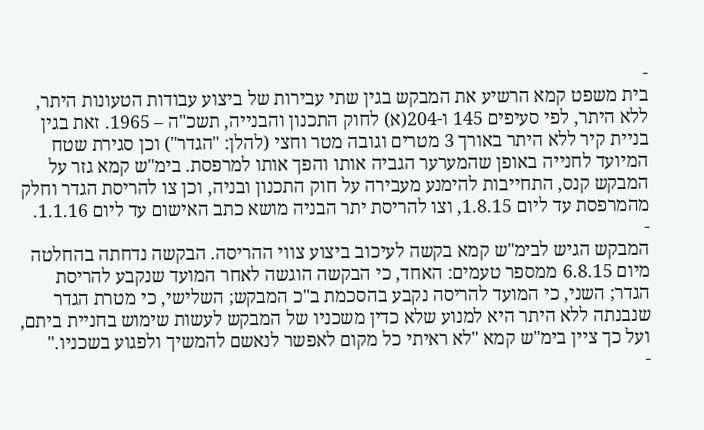-
בית משפט קמא הרשיע את המבקש בגין שתי עבירות של ביצוע עבודות הטעונות היתר, ללא היתר, לפי סעיפים 145 ו-204(א) לחוק התכנון והבנייה, תשכ"ה – 1965. זאת בגין בניית קיר ללא היתר באורך 3 מטרים וגובה מטר וחצי (להלן: "הגדר") וכן סגירת שטח המיועד לחנייה באופן שהמערער הגביה אותו והפך אותו למרפסת. בימ"ש קמא גזר על המבקש קנס, התחייבות להימנע מעבירה על חוק התכנון ובניה, וכן צו להריסת הגדר וחלק מהמרפסת עד ליום 1.8.15, וצו להריסת יתר הבניה מושא כתב האישום עד ליום 1.1.16.
-
המבקש הגיש לבימ"ש קמא בקשה לעיכוב ביצוע צווי ההריסה. הבקשה נדחתה בהחלטה מיום 6.8.15 ממספר טעמים: האחד, כי הבקשה הוגשה לאחר המועד שנקבע להריסת הגדר; השני, כי המועד להריסה נקבע בהסכמת ב"כ המבקש; השלישי, כי מטרת הגדר שנבנתה ללא היתר היא למנוע שלא כדין משכניו של המבקש לעשות שימוש בחניית ביתם, ועל כך ציין בימ"ש קמא "לא ראיתי כל מקום לאפשר לנאשם להמשיך ולפגוע בשכניו."
-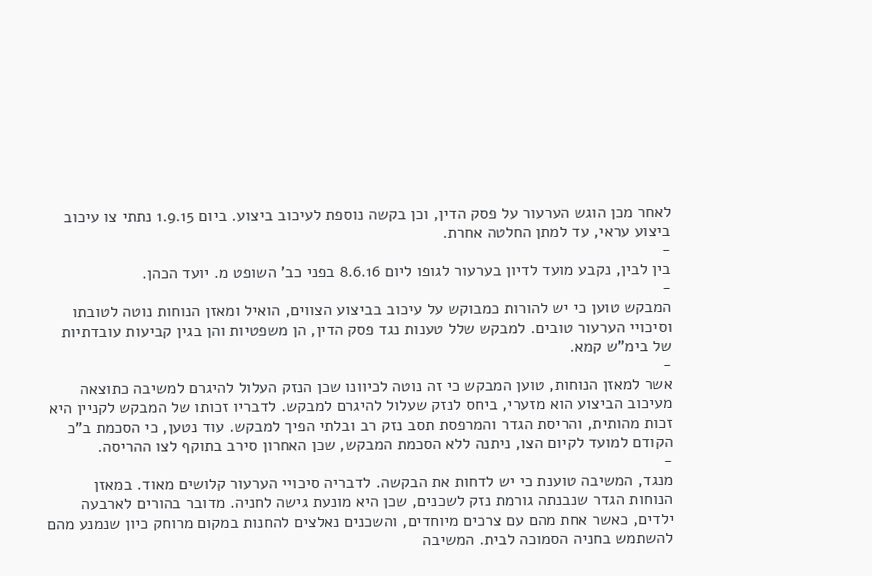לאחר מכן הוגש הערעור על פסק הדין, וכן בקשה נוספת לעיכוב ביצוע. ביום 1.9.15 נתתי צו עיכוב ביצוע עראי, עד למתן החלטה אחרת.
-
בין לבין, נקבע מועד לדיון בערעור לגופו ליום 8.6.16 בפני כב' השופט מ. יועד הכהן.
-
המבקש טוען כי יש להורות כמבוקש על עיכוב בביצוע הצווים, הואיל ומאזן הנוחות נוטה לטובתו וסיכויי הערעור טובים. למבקש שלל טענות נגד פסק הדין, הן משפטיות והן בגין קביעות עובדתיות של בימ"ש קמא.
-
אשר למאזן הנוחות, טוען המבקש כי זה נוטה לכיוונו שכן הנזק העלול להיגרם למשיבה כתוצאה מעיכוב הביצוע הוא מזערי, ביחס לנזק שעלול להיגרם למבקש. לדבריו זכותו של המבקש לקניין היא זכות מהותית, והריסת הגדר והמרפסת תסב נזק רב ובלתי הפיך למבקש. עוד נטען, כי הסכמת ב"כ הקודם למועד לקיום הצו, ניתנה ללא הסכמת המבקש, שכן האחרון סירב בתוקף לצו ההריסה.
-
מנגד, המשיבה טוענת כי יש לדחות את הבקשה. לדבריה סיכויי הערעור קלושים מאוד. במאזן הנוחות הגדר שנבנתה גורמת נזק לשכנים, שכן היא מונעת גישה לחניה. מדובר בהורים לארבעה ילדים, כאשר אחת מהם עם צרכים מיוחדים, והשכנים נאלצים להחנות במקום מרוחק כיון שנמנע מהם להשתמש בחניה הסמוכה לבית. המשיבה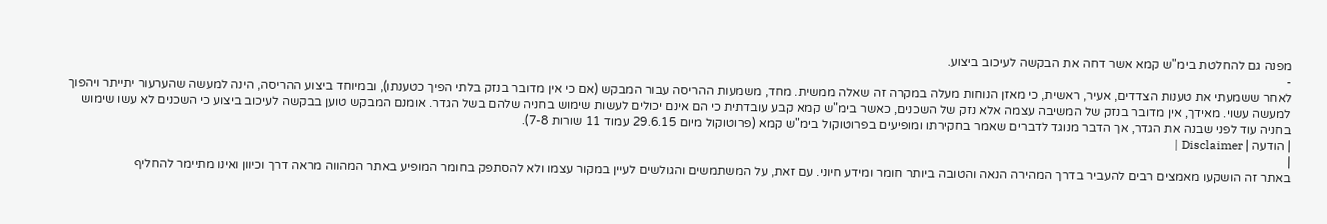מפנה גם להחלטת בימ"ש קמא אשר דחה את הבקשה לעיכוב ביצוע.
-
לאחר ששמעתי את טענות הצדדים, אעיר, ראשית, כי מאזן הנוחות מעלה במקרה זה שאלה ממשית. מחד, משמעות ההריסה עבור המבקש (אם כי אין מדובר בנזק בלתי הפיך כטענתו), ובמיוחד ביצוע ההריסה, הינה למעשה שהערעור יתייתר ויהפוך למעשה עשוי. מאידך, אין מדובר בנזק של המשיבה עצמה אלא נזק של השכנים, כאשר בימ"ש קמא קבע עובדתית כי הם אינם יכולים לעשות שימוש בחניה שלהם בשל הגדר. אומנם המבקש טוען בבקשה לעיכוב ביצוע כי השכנים לא עשו שימוש בחניה עוד לפני שבנה את הגדר, אך הדבר מנוגד לדברים שאמר בחקירתו ומופיעים בפרוטוקול בימ"ש קמא (פרוטוקול מיום 29.6.15 עמוד 11 שורות 7-8).
| הודעה | Disclaimer |
|
באתר זה הושקעו מאמצים רבים להעביר בדרך המהירה הנאה והטובה ביותר חומר ומידע חיוני. עם זאת, על המשתמשים והגולשים לעיין במקור עצמו ולא להסתפק בחומר המופיע באתר המהווה מראה דרך וכיוון ואינו מתיימר להחליף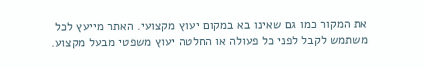את המקור כמו גם שאינו בא במקום יעוץ מקצועי. האתר מייעץ לכל משתמש לקבל לפני כל פעולה או החלטה יעוץ משפטי מבעל מקצוע.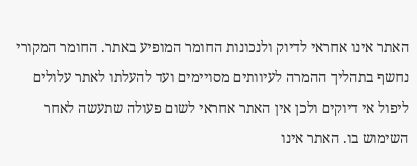האתר אינו אחראי לדיוק ולנכונות החומר המופיע באתר. החומר המקורי נחשף בתהליך ההמרה לעיוותים מסויימים ועד להעלתו לאתר עלולים ליפול אי דיוקים ולכן אין האתר אחראי לשום פעולה שתעשה לאחר השימוש בו. האתר אינו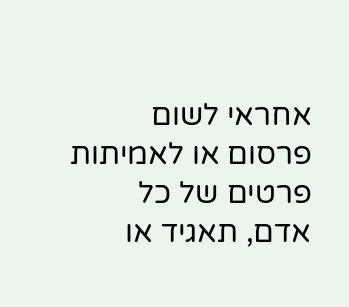אחראי לשום פרסום או לאמיתות פרטים של כל אדם, תאגיד או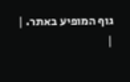גוף המופיע באתר. |
|